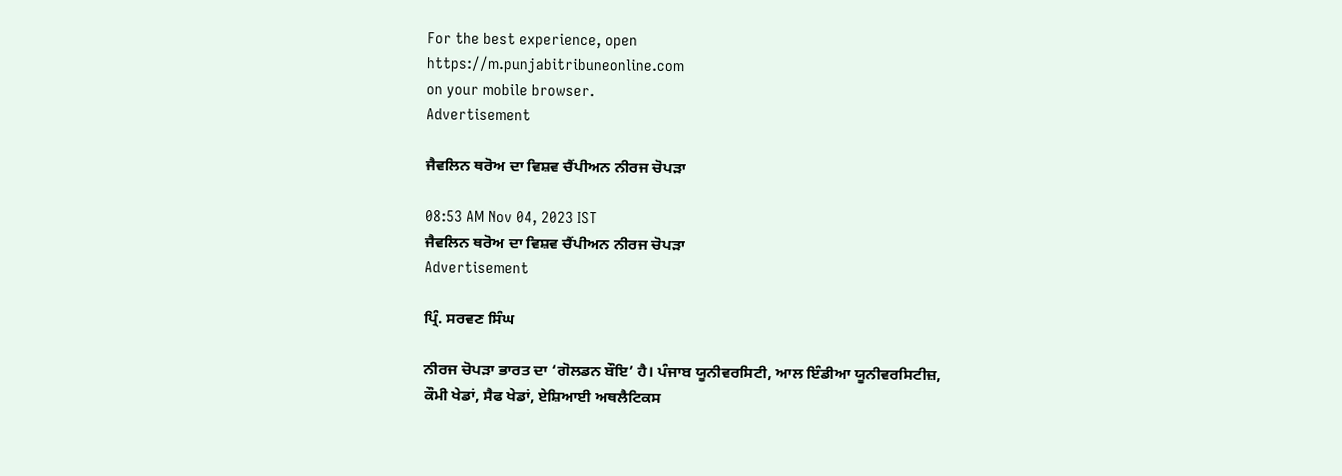For the best experience, open
https://m.punjabitribuneonline.com
on your mobile browser.
Advertisement

ਜੈਵਲਿਨ ਥਰੋਅ ਦਾ ਵਿਸ਼ਵ ਚੈਂਪੀਅਨ ਨੀਰਜ ਚੋਪੜਾ

08:53 AM Nov 04, 2023 IST
ਜੈਵਲਿਨ ਥਰੋਅ ਦਾ ਵਿਸ਼ਵ ਚੈਂਪੀਅਨ ਨੀਰਜ ਚੋਪੜਾ
Advertisement

ਪ੍ਰਿੰ. ਸਰਵਣ ਸਿੰਘ

ਨੀਰਜ ਚੋਪੜਾ ਭਾਰਤ ਦਾ ‘ਗੋਲਡਨ ਬੌਇ’ ਹੈ। ਪੰਜਾਬ ਯੂਨੀਵਰਸਿਟੀ, ਆਲ ਇੰਡੀਆ ਯੂਨੀਵਰਸਿਟੀਜ਼, ਕੌਮੀ ਖੇਡਾਂ, ਸੈਫ ਖੇਡਾਂ, ਏਸ਼ਿਆਈ ਅਥਲੈਟਿਕਸ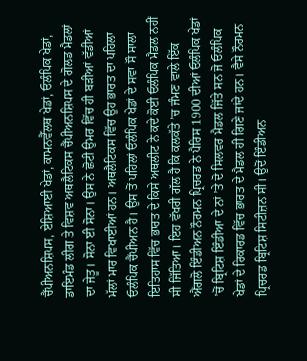ਚੈਂਪੀਅਨਸ਼ਿਪਸ, ਏਸ਼ਿਆਈ ਖੇਡਾਂ, ਕਾਮਨਵੈੱਲਥ ਖੇਡਾਂ, ਓਲੰਪਿਕ ਖੇਡਾਂ, ਡਾਇਮੰਡ ਲੀਗ ਤੇ ਵਿਸ਼ਵ ਅਥਲੈਟਿਕਸ ਚੈਂਪੀਅਨਸ਼ਿਪਸ ਦੇ ਗੋਲਡ ਮੈਡਲਾਂ ਦਾ ਜੇਤੂ। ਸੋਨਾ ਈ ਸੋਨਾ। ਉਸ ਨੇ ਛੋਟੀ ਉਮਰ ਵਿੱਚ ਹੀ ਬੜੀਆਂ ਵੱਡੀਆਂ ਮੱਲਾਂ ਮਾਰ ਵਿਖਾਈਆਂ ਹਨ। ਅਥਲੈਟਿਕਸ ਵਿੱਚ ਉਹ ਭਾਰਤ ਦਾ ਪਹਿਲਾ ਓਲੰਪਿਕ ਚੈਂਪੀਅਨ ਹੈ। ਉਸ ਤੋਂ ਪਹਿਲਾਂ ਓਲੰਪਿਕ ਖੇਡਾਂ ਦੇ ਸਵਾ ਸੌ ਸਾਲਾ ਇਤਿਹਾਸ ਵਿੱਚ ਭਾਰਤ ਦੇ ਕਿਸੇ ਅਥਲੀਟ ਨੇ ਕਦੇ ਕੋਈ ਓਲੰਪਿਕ ਮੈਡਲ ਨਹੀਂ ਸੀ ਜਿੱਤਿਆ। ਇਹ ਵੱਖਰੀ ਗੱਲ ਹੈ ਕਿ ਕਲਕੱਤੇ ’ਚ ਜੰਮਣ ਵਾਲੇ ਇੱਕ ਐਂਗਲੋ ਇੰਡੀਅਨ ਨੌਰਮਨ ਪ੍ਰਿਚਰਡ ਨੇ ਪੈਰਿਸ 1900 ਦੀਆਂ ਓਲੰਪਿਕ ਖੇਡਾਂ ’ਚੋਂ ਬ੍ਰਿਟਿਸ਼ ਇੰਡੀਆ ਦੇ ਨਾਂ ’ਤੇ ਦੋ ਸਿਲਵਰ ਮੈਡਲ ਜਿੱਤੇ ਸਨ ਜੋ ਓਲੰਪਿਕ ਖੇਡਾਂ ਦੇ ਰਿਕਾਰਡ ਵਿੱਚ ਭਾਰਤ ਦੇ ਮੈਡਲ ਹੀ ਗਿਣੇ ਜਾਂਦੇ ਹਨ। ਵੈਸੇ ਨੌਰਮਨ ਪ੍ਰਿਚਰਡ ਬ੍ਰਿਟਿਸ਼ ਸਿਟੀਜ਼ਨ ਸੀ। ਉਦੋਂ ਇੰਡੀਅਨ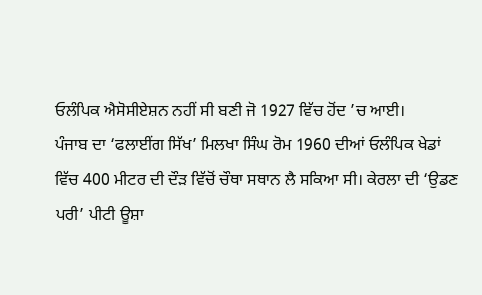ਓਲੰਪਿਕ ਐਸੋਸੀਏਸ਼ਨ ਨਹੀਂ ਸੀ ਬਣੀ ਜੋ 1927 ਵਿੱਚ ਹੋਂਦ ’ਚ ਆਈ।
ਪੰਜਾਬ ਦਾ ‘ਫਲਾਈਂਗ ਸਿੱਖ’ ਮਿਲਖਾ ਸਿੰਘ ਰੋਮ 1960 ਦੀਆਂ ਓਲੰਪਿਕ ਖੇਡਾਂ ਵਿੱਚ 400 ਮੀਟਰ ਦੀ ਦੌੜ ਵਿੱਚੋਂ ਚੌਥਾ ਸਥਾਨ ਲੈ ਸਕਿਆ ਸੀ। ਕੇਰਲਾ ਦੀ ‘ਉਡਣ ਪਰੀ’ ਪੀਟੀ ਊਸ਼ਾ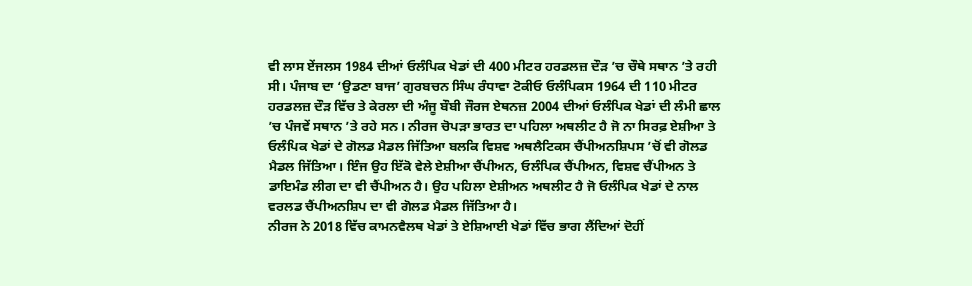ਵੀ ਲਾਸ ਏਂਜਲਸ 1984 ਦੀਆਂ ਓਲੰਪਿਕ ਖੇਡਾਂ ਦੀ 400 ਮੀਟਰ ਹਰਡਲਜ਼ ਦੌੜ ’ਚ ਚੌਥੇ ਸਥਾਨ ’ਤੇ ਰਹੀ ਸੀ। ਪੰਜਾਬ ਦਾ ‘ਉਡਣਾ ਬਾਜ’ ਗੁਰਬਚਨ ਸਿੰਘ ਰੰਧਾਵਾ ਟੋਕੀਓ ਓਲੰਪਿਕਸ 1964 ਦੀ 110 ਮੀਟਰ ਹਰਡਲਜ਼ ਦੌੜ ਵਿੱਚ ਤੇ ਕੇਰਲਾ ਦੀ ਅੰਜੂ ਬੌਬੀ ਜੌਰਜ ਏਥਨਜ਼ 2004 ਦੀਆਂ ਓਲੰਪਿਕ ਖੇਡਾਂ ਦੀ ਲੰਮੀ ਛਾਲ ’ਚ ਪੰਜਵੇਂ ਸਥਾਨ ’ਤੇ ਰਹੇ ਸਨ। ਨੀਰਜ ਚੋਪੜਾ ਭਾਰਤ ਦਾ ਪਹਿਲਾ ਅਥਲੀਟ ਹੈ ਜੋ ਨਾ ਸਿਰਫ਼ ਏਸ਼ੀਆ ਤੇ ਓਲੰਪਿਕ ਖੇਡਾਂ ਦੇ ਗੋਲਡ ਮੈਡਲ ਜਿੱਤਿਆ ਬਲਕਿ ਵਿਸ਼ਵ ਅਥਲੈਟਿਕਸ ਚੈਂਪੀਅਨਸ਼ਿਪਸ ’ਚੋਂ ਵੀ ਗੋਲਡ ਮੈਡਲ ਜਿੱਤਿਆ। ਇੰਜ ਉਹ ਇੱਕੋ ਵੇਲੇ ਏਸ਼ੀਆ ਚੈਂਪੀਅਨ, ਓਲੰਪਿਕ ਚੈਂਪੀਅਨ, ਵਿਸ਼ਵ ਚੈਂਪੀਅਨ ਤੇ ਡਾਇਮੰਡ ਲੀਗ ਦਾ ਵੀ ਚੈਂਪੀਅਨ ਹੈ। ਉਹ ਪਹਿਲਾ ਏਸ਼ੀਅਨ ਅਥਲੀਟ ਹੈ ਜੋ ਓਲੰਪਿਕ ਖੇਡਾਂ ਦੇ ਨਾਲ ਵਰਲਡ ਚੈਂਪੀਅਨਸ਼ਿਪ ਦਾ ਵੀ ਗੋਲਡ ਮੈਡਲ ਜਿੱਤਿਆ ਹੈ।
ਨੀਰਜ ਨੇ 2018 ਵਿੱਚ ਕਾਮਨਵੈਲਥ ਖੇਡਾਂ ਤੇ ਏਸ਼ਿਆਈ ਖੇਡਾਂ ਵਿੱਚ ਭਾਗ ਲੈਂਦਿਆਂ ਦੋਹੀਂ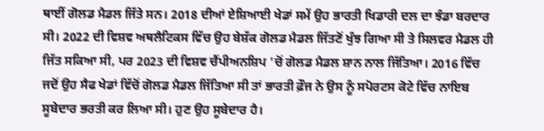ਥਾਈਂ ਗੋਲਡ ਮੈਡਲ ਜਿੱਤੇ ਸਨ। 2018 ਦੀਆਂ ਏਸ਼ਿਆਈ ਖੇਡਾਂ ਸਮੇਂ ਉਹ ਭਾਰਤੀ ਖਿਡਾਰੀ ਦਲ ਦਾ ਝੰਡਾ ਬਰਦਾਰ ਸੀ। 2022 ਦੀ ਵਿਸ਼ਵ ਅਥਲੈਟਿਕਸ ਵਿੱਚ ਉਹ ਬੇਸ਼ੱਕ ਗੋਲਡ ਮੈਡਲ ਜਿੱਤਣੋਂ ਖੁੰਝ ਗਿਆ ਸੀ ਤੇ ਸਿਲਵਰ ਮੈਡਲ ਹੀ ਜਿੱਤ ਸਕਿਆ ਸੀ, ਪਰ 2023 ਦੀ ਵਿਸ਼ਵ ਚੈਂਪੀਅਨਸ਼ਿਪ ’ਚੋਂ ਗੋਲਡ ਮੈਡਲ ਸ਼ਾਨ ਨਾਲ ਜਿੱਤਿਆ। 2016 ਵਿੱਚ ਜਦੋਂ ਉਹ ਸੈਫ ਖੇਡਾਂ ਵਿੱਚੋਂ ਗੋਲਡ ਮੈਡਲ ਜਿੱਤਿਆ ਸੀ ਤਾਂ ਭਾਰਤੀ ਫ਼ੌਜ ਨੇ ਉਸ ਨੂੰ ਸਪੋਰਟਸ ਕੋਟੇ ਵਿੱਚ ਨਾਇਬ ਸੂਬੇਦਾਰ ਭਰਤੀ ਕਰ ਲਿਆ ਸੀ। ਹੁਣ ਉਹ ਸੂਬੇਦਾਰ ਹੈ।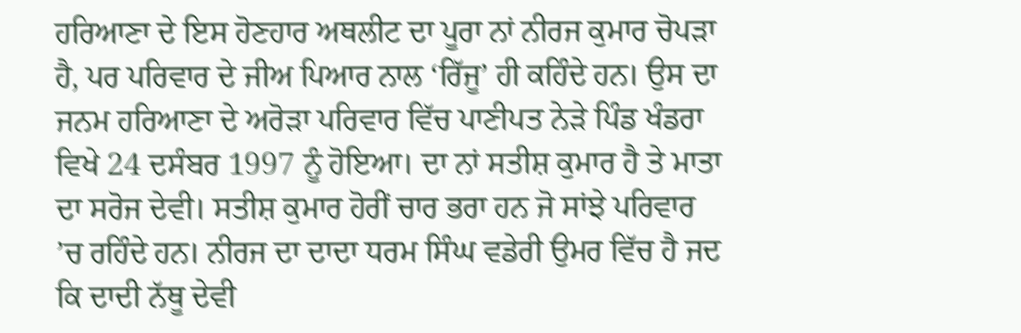ਹਰਿਆਣਾ ਦੇ ਇਸ ਹੋਣਹਾਰ ਅਥਲੀਟ ਦਾ ਪੂਰਾ ਨਾਂ ਨੀਰਜ ਕੁਮਾਰ ਚੋਪੜਾ ਹੈ, ਪਰ ਪਰਿਵਾਰ ਦੇ ਜੀਅ ਪਿਆਰ ਨਾਲ ‘ਰਿੱਜੂ’ ਹੀ ਕਹਿੰਦੇ ਹਨ। ਉਸ ਦਾ ਜਨਮ ਹਰਿਆਣਾ ਦੇ ਅਰੋੜਾ ਪਰਿਵਾਰ ਵਿੱਚ ਪਾਣੀਪਤ ਨੇੜੇ ਪਿੰਡ ਖੰਡਰਾ ਵਿਖੇ 24 ਦਸੰਬਰ 1997 ਨੂੰ ਹੋਇਆ। ਦਾ ਨਾਂ ਸਤੀਸ਼ ਕੁਮਾਰ ਹੈ ਤੇ ਮਾਤਾ ਦਾ ਸਰੋਜ ਦੇਵੀ। ਸਤੀਸ਼ ਕੁਮਾਰ ਹੋਰੀਂ ਚਾਰ ਭਰਾ ਹਨ ਜੋ ਸਾਂਝੇ ਪਰਿਵਾਰ ’ਚ ਰਹਿੰਦੇ ਹਨ। ਨੀਰਜ ਦਾ ਦਾਦਾ ਧਰਮ ਸਿੰਘ ਵਡੇਰੀ ਉਮਰ ਵਿੱਚ ਹੈ ਜਦ ਕਿ ਦਾਦੀ ਨੱਥੂ ਦੇਵੀ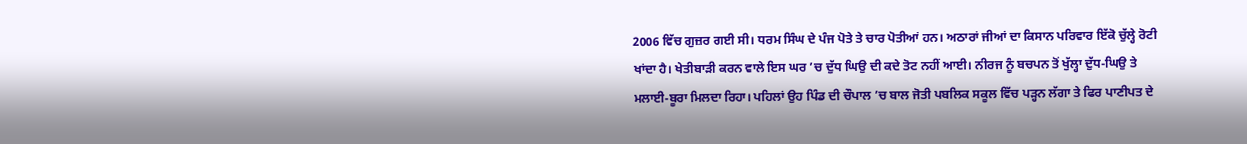2006 ਵਿੱਚ ਗੁਜ਼ਰ ਗਈ ਸੀ। ਧਰਮ ਸਿੰਘ ਦੇ ਪੰਜ ਪੋਤੇ ਤੇ ਚਾਰ ਪੋਤੀਆਂ ਹਨ। ਅਠਾਰਾਂ ਜੀਆਂ ਦਾ ਕਿਸਾਨ ਪਰਿਵਾਰ ਇੱਕੋ ਚੁੱਲ੍ਹੇ ਰੋਟੀ ਖਾਂਦਾ ਹੈ। ਖੇਤੀਬਾੜੀ ਕਰਨ ਵਾਲੇ ਇਸ ਘਰ ’ਚ ਦੁੱਧ ਘਿਉ ਦੀ ਕਦੇ ਤੋਟ ਨਹੀਂ ਆਈ। ਨੀਰਜ ਨੂੰ ਬਚਪਨ ਤੋਂ ਖੁੱਲ੍ਹਾ ਦੁੱਧ-ਘਿਉ ਤੇ ਮਲਾਈ-ਬੂਰਾ ਮਿਲਦਾ ਰਿਹਾ। ਪਹਿਲਾਂ ਉਹ ਪਿੰਡ ਦੀ ਚੌਪਾਲ ’ਚ ਬਾਲ ਜੋਤੀ ਪਬਲਿਕ ਸਕੂਲ ਵਿੱਚ ਪੜ੍ਹਨ ਲੱਗਾ ਤੇ ਫਿਰ ਪਾਣੀਪਤ ਦੇ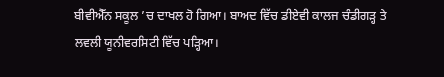ਬੀਵੀਐੱਨ ਸਕੂਲ ’ਚ ਦਾਖਲ ਹੋ ਗਿਆ। ਬਾਅਦ ਵਿੱਚ ਡੀਏਵੀ ਕਾਲਜ ਚੰਡੀਗੜ੍ਹ ਤੇ ਲਵਲੀ ਯੂਨੀਵਰਸਿਟੀ ਵਿੱਚ ਪੜ੍ਹਿਆ।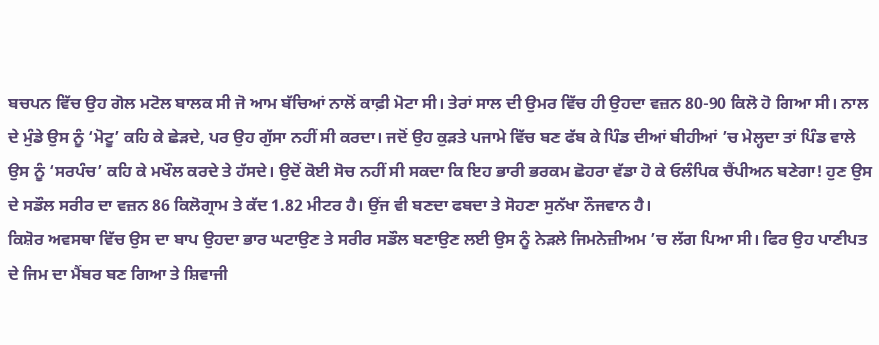ਬਚਪਨ ਵਿੱਚ ਉਹ ਗੋਲ ਮਟੋਲ ਬਾਲਕ ਸੀ ਜੋ ਆਮ ਬੱਚਿਆਂ ਨਾਲੋਂ ਕਾਫ਼ੀ ਮੋਟਾ ਸੀ। ਤੇਰਾਂ ਸਾਲ ਦੀ ਉਮਰ ਵਿੱਚ ਹੀ ਉਹਦਾ ਵਜ਼ਨ 80-90 ਕਿਲੋ ਹੋ ਗਿਆ ਸੀ। ਨਾਲ ਦੇ ਮੁੰਡੇ ਉਸ ਨੂੰ ‘ਮੋਟੂ’ ਕਹਿ ਕੇ ਛੇੜਦੇ, ਪਰ ਉਹ ਗੁੱਸਾ ਨਹੀਂ ਸੀ ਕਰਦਾ। ਜਦੋਂ ਉਹ ਕੁੜਤੇ ਪਜਾਮੇ ਵਿੱਚ ਬਣ ਫੱਬ ਕੇ ਪਿੰਡ ਦੀਆਂ ਬੀਹੀਆਂ ’ਚ ਮੇਲ੍ਹਦਾ ਤਾਂ ਪਿੰਡ ਵਾਲੇ ਉਸ ਨੂੰ ‘ਸਰਪੰਚ’ ਕਹਿ ਕੇ ਮਖੌਲ ਕਰਦੇ ਤੇ ਹੱਸਦੇ। ਉਦੋਂ ਕੋਈ ਸੋਚ ਨਹੀਂ ਸੀ ਸਕਦਾ ਕਿ ਇਹ ਭਾਰੀ ਭਰਕਮ ਛੋਹਰਾ ਵੱਡਾ ਹੋ ਕੇ ਓਲੰਪਿਕ ਚੈਂਪੀਅਨ ਬਣੇਗਾ! ਹੁਣ ਉਸ ਦੇ ਸਡੌਲ ਸਰੀਰ ਦਾ ਵਜ਼ਨ 86 ਕਿਲੋਗ੍ਰਾਮ ਤੇ ਕੱਦ 1.82 ਮੀਟਰ ਹੈ। ਉਂਜ ਵੀ ਬਣਦਾ ਫਬਦਾ ਤੇ ਸੋਹਣਾ ਸੁਨੱਖਾ ਨੌਜਵਾਨ ਹੈ।
ਕਿਸ਼ੋਰ ਅਵਸਥਾ ਵਿੱਚ ਉਸ ਦਾ ਬਾਪ ਉਹਦਾ ਭਾਰ ਘਟਾਉਣ ਤੇ ਸਰੀਰ ਸਡੌਲ ਬਣਾਉਣ ਲਈ ਉਸ ਨੂੰ ਨੇੜਲੇ ਜਿਮਨੇਜ਼ੀਅਮ ’ਚ ਲੱਗ ਪਿਆ ਸੀ। ਫਿਰ ਉਹ ਪਾਣੀਪਤ ਦੇ ਜਿਮ ਦਾ ਮੈਂਬਰ ਬਣ ਗਿਆ ਤੇ ਸ਼ਿਵਾਜੀ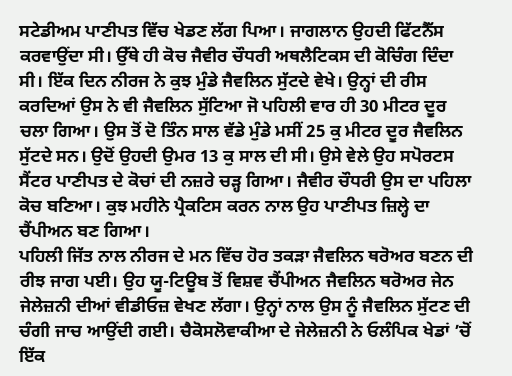ਸਟੇਡੀਅਮ ਪਾਣੀਪਤ ਵਿੱਚ ਖੇਡਣ ਲੱਗ ਪਿਆ। ਜਾਗਲਾਨ ਉਹਦੀ ਫਿੱਟਨੈੱਸ ਕਰਵਾਉਂਦਾ ਸੀ। ਉੱਥੇ ਹੀ ਕੋਚ ਜੈਵੀਰ ਚੌਧਰੀ ਅਥਲੈਟਿਕਸ ਦੀ ਕੋਚਿੰਗ ਦਿੰਦਾ ਸੀ। ਇੱਕ ਦਿਨ ਨੀਰਜ ਨੇ ਕੁਝ ਮੁੰਡੇ ਜੈਵਲਿਨ ਸੁੱਟਦੇ ਵੇਖੇ। ਉਨ੍ਹਾਂ ਦੀ ਰੀਸ ਕਰਦਿਆਂ ਉਸ ਨੇ ਵੀ ਜੈਵਲਿਨ ਸੁੱਟਿਆ ਜੋ ਪਹਿਲੀ ਵਾਰ ਹੀ 30 ਮੀਟਰ ਦੂਰ ਚਲਾ ਗਿਆ। ਉਸ ਤੋਂ ਦੋ ਤਿੰਨ ਸਾਲ ਵੱਡੇ ਮੁੰਡੇ ਮਸੀਂ 25 ਕੁ ਮੀਟਰ ਦੂਰ ਜੈਵਲਿਨ ਸੁੱਟਦੇ ਸਨ। ਉਦੋਂ ਉਹਦੀ ਉਮਰ 13 ਕੁ ਸਾਲ ਦੀ ਸੀ। ਉਸੇ ਵੇਲੇ ਉਹ ਸਪੋਰਟਸ ਸੈਂਟਰ ਪਾਣੀਪਤ ਦੇ ਕੋਚਾਂ ਦੀ ਨਜ਼ਰੇ ਚੜ੍ਹ ਗਿਆ। ਜੈਵੀਰ ਚੌਧਰੀ ਉਸ ਦਾ ਪਹਿਲਾ ਕੋਚ ਬਣਿਆ। ਕੁਝ ਮਹੀਨੇ ਪ੍ਰੈਕਟਿਸ ਕਰਨ ਨਾਲ ਉਹ ਪਾਣੀਪਤ ਜ਼ਿਲ੍ਹੇ ਦਾ ਚੈਂਪੀਅਨ ਬਣ ਗਿਆ।
ਪਹਿਲੀ ਜਿੱਤ ਨਾਲ ਨੀਰਜ ਦੇ ਮਨ ਵਿੱਚ ਹੋਰ ਤਕੜਾ ਜੈਵਲਿਨ ਥਰੋਅਰ ਬਣਨ ਦੀ ਰੀਝ ਜਾਗ ਪਈ। ਉਹ ਯੂ-ਟਿਊਬ ਤੋਂ ਵਿਸ਼ਵ ਚੈਂਪੀਅਨ ਜੈਵਲਿਨ ਥਰੋਅਰ ਜੇਨ ਜੇਲੇਜ਼ਨੀ ਦੀਆਂ ਵੀਡੀਓਜ਼ ਵੇਖਣ ਲੱਗਾ। ਉਨ੍ਹਾਂ ਨਾਲ ਉਸ ਨੂੰ ਜੈਵਲਿਨ ਸੁੱਟਣ ਦੀ ਚੰਗੀ ਜਾਚ ਆਉਂਦੀ ਗਈ। ਚੈਕੋਸਲੋਵਾਕੀਆ ਦੇ ਜੇਲੇਜ਼ਨੀ ਨੇ ਓਲੰਪਿਕ ਖੇਡਾਂ ’ਚੋਂ ਇੱਕ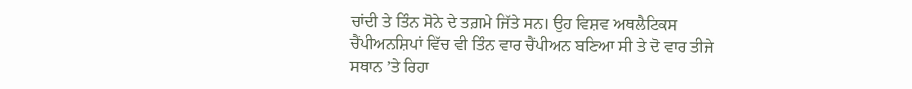ਚਾਂਦੀ ਤੇ ਤਿੰਨ ਸੋਨੇ ਦੇ ਤਗ਼ਮੇ ਜਿੱਤੇ ਸਨ। ਉਹ ਵਿਸ਼ਵ ਅਥਲੈਟਿਕਸ ਚੈਂਪੀਅਨਸ਼ਿਪਾਂ ਵਿੱਚ ਵੀ ਤਿੰਨ ਵਾਰ ਚੈਂਪੀਅਨ ਬਣਿਆ ਸੀ ਤੇ ਦੋ ਵਾਰ ਤੀਜੇ ਸਥਾਨ ’ਤੇ ਰਿਹਾ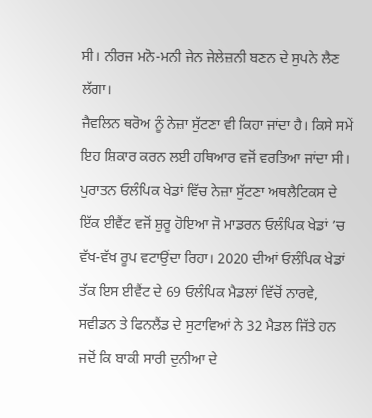ਸੀ। ਨੀਰਜ ਮਨੋ-ਮਨੀ ਜੇਨ ਜੇਲੇਜ਼ਨੀ ਬਣਨ ਦੇ ਸੁਪਨੇ ਲੈਣ ਲੱਗਾ।
ਜੈਵਲਿਨ ਥਰੋਅ ਨੂੰ ਨੇਜ਼ਾ ਸੁੱਟਣਾ ਵੀ ਕਿਹਾ ਜਾਂਦਾ ਹੈ। ਕਿਸੇ ਸਮੇਂ ਇਹ ਸ਼ਿਕਾਰ ਕਰਨ ਲਈ ਹਥਿਆਰ ਵਜੋਂ ਵਰਤਿਆ ਜਾਂਦਾ ਸੀ। ਪੁਰਾਤਨ ਓਲੰਪਿਕ ਖੇਡਾਂ ਵਿੱਚ ਨੇਜ਼ਾ ਸੁੱਟਣਾ ਅਥਲੈਟਿਕਸ ਦੇ ਇੱਕ ਈਵੈਂਟ ਵਜੋਂ ਸ਼ੁਰੂ ਹੋਇਆ ਜੋ ਮਾਡਰਨ ਓਲੰਪਿਕ ਖੇਡਾਂ ’ਚ ਵੱਖ-ਵੱਖ ਰੂਪ ਵਟਾਉਂਦਾ ਰਿਹਾ। 2020 ਦੀਆਂ ਓਲੰਪਿਕ ਖੇਡਾਂ ਤੱਕ ਇਸ ਈਵੈਂਟ ਦੇ 69 ਓਲੰਪਿਕ ਮੈਡਲਾਂ ਵਿੱਚੋਂ ਨਾਰਵੇ, ਸਵੀਡਨ ਤੇ ਫਿਨਲੈਂਡ ਦੇ ਸੁਟਾਵਿਆਂ ਨੇ 32 ਮੈਡਲ ਜਿੱਤੇ ਹਨ ਜਦੋਂ ਕਿ ਬਾਕੀ ਸਾਰੀ ਦੁਨੀਆ ਦੇ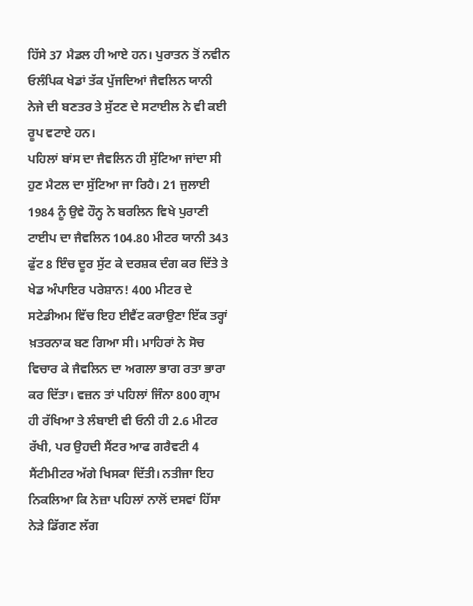ਹਿੱਸੇ 37 ਮੈਡਲ ਹੀ ਆਏ ਹਨ। ਪੁਰਾਤਨ ਤੋਂ ਨਵੀਨ ਓਲੰਪਿਕ ਖੇਡਾਂ ਤੱਕ ਪੁੱਜਦਿਆਂ ਜੈਵਲਿਨ ਯਾਨੀ ਨੇਜੇ ਦੀ ਬਣਤਰ ਤੇ ਸੁੱਟਣ ਦੇ ਸਟਾਈਲ ਨੇ ਵੀ ਕਈ ਰੂਪ ਵਟਾਏ ਹਨ।
ਪਹਿਲਾਂ ਬਾਂਸ ਦਾ ਜੈਵਲਿਨ ਹੀ ਸੁੱਟਿਆ ਜਾਂਦਾ ਸੀ ਹੁਣ ਮੈਟਲ ਦਾ ਸੁੱਟਿਆ ਜਾ ਰਿਹੈ। 21 ਜੁਲਾਈ 1984 ਨੂੰ ਉਵੇ ਹੌਨ੍ਹ ਨੇ ਬਰਲਿਨ ਵਿਖੇ ਪੁਰਾਣੀ ਟਾਈਪ ਦਾ ਜੈਵਲਿਨ 104.80 ਮੀਟਰ ਯਾਨੀ 343 ਫੁੱਟ 8 ਇੰਚ ਦੂਰ ਸੁੱਟ ਕੇ ਦਰਸ਼ਕ ਦੰਗ ਕਰ ਦਿੱਤੇ ਤੇ ਖੇਡ ਅੰਪਾਇਰ ਪਰੇਸ਼ਾਨ! 400 ਮੀਟਰ ਦੇ ਸਟੇਡੀਅਮ ਵਿੱਚ ਇਹ ਈਵੈਂਟ ਕਰਾਉਣਾ ਇੱਕ ਤਰ੍ਹਾਂ ਖ਼ਤਰਨਾਕ ਬਣ ਗਿਆ ਸੀ। ਮਾਹਿਰਾਂ ਨੇ ਸੋਚ ਵਿਚਾਰ ਕੇ ਜੈਵਲਿਨ ਦਾ ਅਗਲਾ ਭਾਗ ਰਤਾ ਭਾਰਾ ਕਰ ਦਿੱਤਾ। ਵਜ਼ਨ ਤਾਂ ਪਹਿਲਾਂ ਜਿੰਨਾ 800 ਗ੍ਰਾਮ ਹੀ ਰੱਖਿਆ ਤੇ ਲੰਬਾਈ ਵੀ ਓਨੀ ਹੀ 2.6 ਮੀਟਰ ਰੱਖੀ, ਪਰ ਉਹਦੀ ਸੈਂਟਰ ਆਫ ਗਰੈਵਟੀ 4 ਸੈਂਟੀਮੀਟਰ ਅੱਗੇ ਖਿਸਕਾ ਦਿੱਤੀ। ਨਤੀਜਾ ਇਹ ਨਿਕਲਿਆ ਕਿ ਨੇਜ਼ਾ ਪਹਿਲਾਂ ਨਾਲੋਂ ਦਸਵਾਂ ਹਿੱਸਾ ਨੇੜੇ ਡਿੱਗਣ ਲੱਗ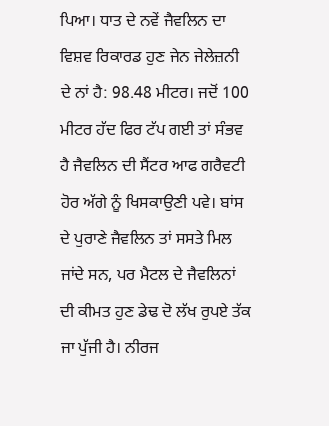ਪਿਆ। ਧਾਤ ਦੇ ਨਵੇਂ ਜੈਵਲਿਨ ਦਾ ਵਿਸ਼ਵ ਰਿਕਾਰਡ ਹੁਣ ਜੇਨ ਜੇਲੇਜ਼ਨੀ ਦੇ ਨਾਂ ਹੈ: 98.48 ਮੀਟਰ। ਜਦੋਂ 100 ਮੀਟਰ ਹੱਦ ਫਿਰ ਟੱਪ ਗਈ ਤਾਂ ਸੰਭਵ ਹੈ ਜੈਵਲਿਨ ਦੀ ਸੈਂਟਰ ਆਫ ਗਰੈਵਟੀ ਹੋਰ ਅੱਗੇ ਨੂੰ ਖਿਸਕਾਉਣੀ ਪਵੇ। ਬਾਂਸ ਦੇ ਪੁਰਾਣੇ ਜੈਵਲਿਨ ਤਾਂ ਸਸਤੇ ਮਿਲ ਜਾਂਦੇ ਸਨ, ਪਰ ਮੈਟਲ ਦੇ ਜੈਵਲਿਨਾਂ ਦੀ ਕੀਮਤ ਹੁਣ ਡੇਢ ਦੋ ਲੱਖ ਰੁਪਏ ਤੱਕ ਜਾ ਪੁੱਜੀ ਹੈ। ਨੀਰਜ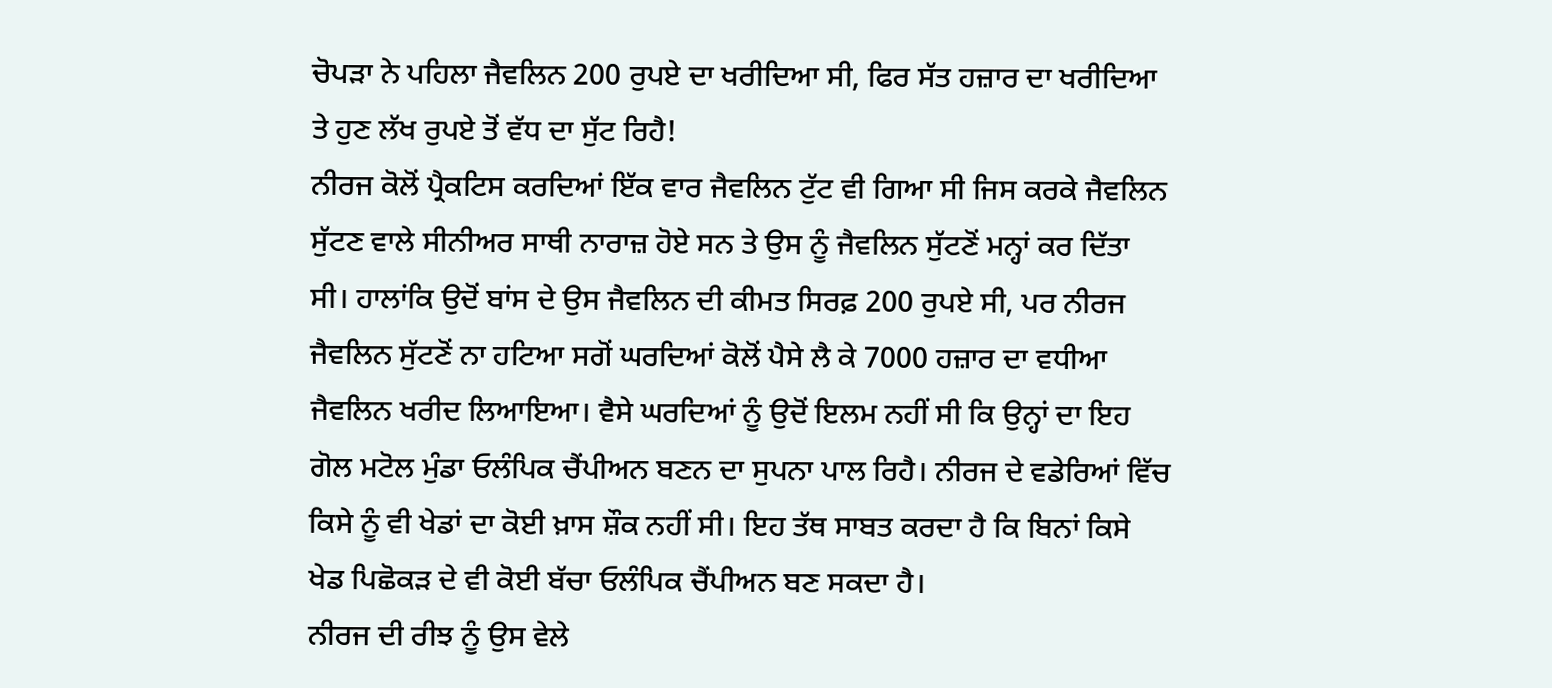ਚੋਪੜਾ ਨੇ ਪਹਿਲਾ ਜੈਵਲਿਨ 200 ਰੁਪਏ ਦਾ ਖਰੀਦਿਆ ਸੀ, ਫਿਰ ਸੱਤ ਹਜ਼ਾਰ ਦਾ ਖਰੀਦਿਆ ਤੇ ਹੁਣ ਲੱਖ ਰੁਪਏ ਤੋਂ ਵੱਧ ਦਾ ਸੁੱਟ ਰਿਹੈ!
ਨੀਰਜ ਕੋਲੋਂ ਪ੍ਰੈਕਟਿਸ ਕਰਦਿਆਂ ਇੱਕ ਵਾਰ ਜੈਵਲਿਨ ਟੁੱਟ ਵੀ ਗਿਆ ਸੀ ਜਿਸ ਕਰਕੇ ਜੈਵਲਿਨ ਸੁੱਟਣ ਵਾਲੇ ਸੀਨੀਅਰ ਸਾਥੀ ਨਾਰਾਜ਼ ਹੋਏ ਸਨ ਤੇ ਉਸ ਨੂੰ ਜੈਵਲਿਨ ਸੁੱਟਣੋਂ ਮਨ੍ਹਾਂ ਕਰ ਦਿੱਤਾ ਸੀ। ਹਾਲਾਂਕਿ ਉਦੋਂ ਬਾਂਸ ਦੇ ਉਸ ਜੈਵਲਿਨ ਦੀ ਕੀਮਤ ਸਿਰਫ਼ 200 ਰੁਪਏ ਸੀ, ਪਰ ਨੀਰਜ ਜੈਵਲਿਨ ਸੁੱਟਣੋਂ ਨਾ ਹਟਿਆ ਸਗੋਂ ਘਰਦਿਆਂ ਕੋਲੋਂ ਪੈਸੇ ਲੈ ਕੇ 7000 ਹਜ਼ਾਰ ਦਾ ਵਧੀਆ ਜੈਵਲਿਨ ਖਰੀਦ ਲਿਆਇਆ। ਵੈਸੇ ਘਰਦਿਆਂ ਨੂੰ ਉਦੋਂ ਇਲਮ ਨਹੀਂ ਸੀ ਕਿ ਉਨ੍ਹਾਂ ਦਾ ਇਹ ਗੋਲ ਮਟੋਲ ਮੁੰਡਾ ਓਲੰਪਿਕ ਚੈਂਪੀਅਨ ਬਣਨ ਦਾ ਸੁਪਨਾ ਪਾਲ ਰਿਹੈ। ਨੀਰਜ ਦੇ ਵਡੇਰਿਆਂ ਵਿੱਚ ਕਿਸੇ ਨੂੰ ਵੀ ਖੇਡਾਂ ਦਾ ਕੋਈ ਖ਼ਾਸ ਸ਼ੌਕ ਨਹੀਂ ਸੀ। ਇਹ ਤੱਥ ਸਾਬਤ ਕਰਦਾ ਹੈ ਕਿ ਬਿਨਾਂ ਕਿਸੇ ਖੇਡ ਪਿਛੋਕੜ ਦੇ ਵੀ ਕੋਈ ਬੱਚਾ ਓਲੰਪਿਕ ਚੈਂਪੀਅਨ ਬਣ ਸਕਦਾ ਹੈ।
ਨੀਰਜ ਦੀ ਰੀਝ ਨੂੰ ਉਸ ਵੇਲੇ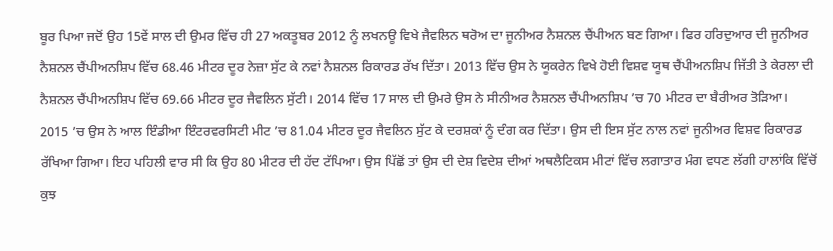ਬੂਰ ਪਿਆ ਜਦੋਂ ਉਹ 15ਵੇਂ ਸਾਲ ਦੀ ਉਮਰ ਵਿੱਚ ਹੀ 27 ਅਕਤੂਬਰ 2012 ਨੂੰ ਲਖਨਊ ਵਿਖੇ ਜੈਵਲਿਨ ਥਰੋਅ ਦਾ ਜੂਨੀਅਰ ਨੈਸ਼ਨਲ ਚੈਂਪੀਅਨ ਬਣ ਗਿਆ। ਫਿਰ ਹਰਿਦੁਆਰ ਦੀ ਜੂਨੀਅਰ ਨੈਸ਼ਨਲ ਚੈਂਪੀਅਨਸ਼ਿਪ ਵਿੱਚ 68.46 ਮੀਟਰ ਦੂਰ ਨੇਜ਼ਾ ਸੁੱਟ ਕੇ ਨਵਾਂ ਨੈਸ਼ਨਲ ਰਿਕਾਰਡ ਰੱਖ ਦਿੱਤਾ। 2013 ਵਿੱਚ ਉਸ ਨੇ ਯੂਕਰੇਨ ਵਿਖੇ ਹੋਈ ਵਿਸ਼ਵ ਯੂਥ ਚੈਂਪੀਅਨਸ਼ਿਪ ਜਿੱਤੀ ਤੇ ਕੇਰਲਾ ਦੀ ਨੈਸ਼ਨਲ ਚੈਂਪੀਅਨਸ਼ਿਪ ਵਿੱਚ 69.66 ਮੀਟਰ ਦੂਰ ਜੈਵਲਿਨ ਸੁੱਟੀ। 2014 ਵਿੱਚ 17 ਸਾਲ ਦੀ ਉਮਰੇ ਉਸ ਨੇ ਸੀਨੀਅਰ ਨੈਸ਼ਨਲ ਚੈਂਪੀਅਨਸ਼ਿਪ ’ਚ 70 ਮੀਟਰ ਦਾ ਬੈਰੀਅਰ ਤੋੜਿਆ। 2015 ’ਚ ਉਸ ਨੇ ਆਲ ਇੰਡੀਆ ਇੰਟਰਵਰਸਿਟੀ ਮੀਟ ’ਚ 81.04 ਮੀਟਰ ਦੂਰ ਜੈਵਲਿਨ ਸੁੱਟ ਕੇ ਦਰਸ਼ਕਾਂ ਨੂੰ ਦੰਗ ਕਰ ਦਿੱਤਾ। ਉਸ ਦੀ ਇਸ ਸੁੱਟ ਨਾਲ ਨਵਾਂ ਜੂਨੀਅਰ ਵਿਸ਼ਵ ਰਿਕਾਰਡ ਰੱਖਿਆ ਗਿਆ। ਇਹ ਪਹਿਲੀ ਵਾਰ ਸੀ ਕਿ ਉਹ 80 ਮੀਟਰ ਦੀ ਹੱਦ ਟੱਪਿਆ। ਉਸ ਪਿੱਛੋਂ ਤਾਂ ਉਸ ਦੀ ਦੇਸ਼ ਵਿਦੇਸ਼ ਦੀਆਂ ਅਥਲੈਟਿਕਸ ਮੀਟਾਂ ਵਿੱਚ ਲਗਾਤਾਰ ਮੰਗ ਵਧਣ ਲੱਗੀ ਹਾਲਾਂਕਿ ਵਿੱਚੋਂ ਕੁਝ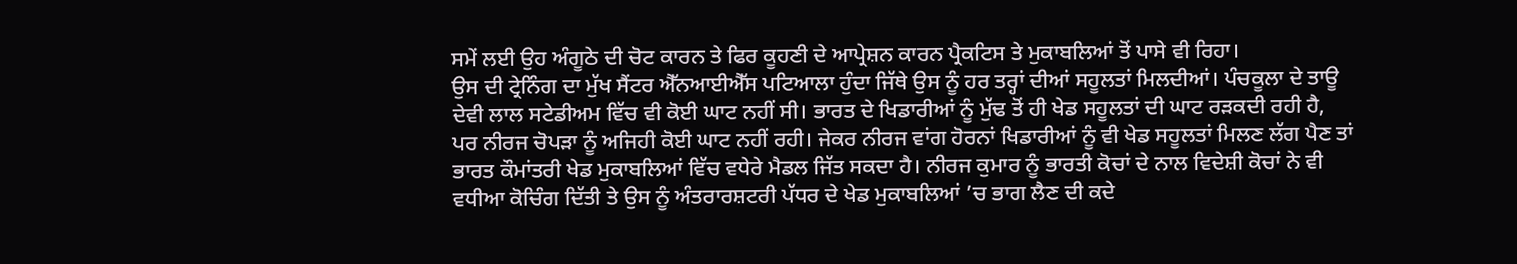ਸਮੇਂ ਲਈ ਉਹ ਅੰਗੂਠੇ ਦੀ ਚੋਟ ਕਾਰਨ ਤੇ ਫਿਰ ਕੂਹਣੀ ਦੇ ਆਪ੍ਰੇਸ਼ਨ ਕਾਰਨ ਪ੍ਰੈਕਟਿਸ ਤੇ ਮੁਕਾਬਲਿਆਂ ਤੋਂ ਪਾਸੇ ਵੀ ਰਿਹਾ।
ਉਸ ਦੀ ਟ੍ਰੇਨਿੰਗ ਦਾ ਮੁੱਖ ਸੈਂਟਰ ਐੱਨਆਈਐੱਸ ਪਟਿਆਲਾ ਹੁੰਦਾ ਜਿੱਥੇ ਉਸ ਨੂੰ ਹਰ ਤਰ੍ਹਾਂ ਦੀਆਂ ਸਹੂਲਤਾਂ ਮਿਲਦੀਆਂ। ਪੰਚਕੂਲਾ ਦੇ ਤਾਊ ਦੇਵੀ ਲਾਲ ਸਟੇਡੀਅਮ ਵਿੱਚ ਵੀ ਕੋਈ ਘਾਟ ਨਹੀਂ ਸੀ। ਭਾਰਤ ਦੇ ਖਿਡਾਰੀਆਂ ਨੂੰ ਮੁੱਢ ਤੋਂ ਹੀ ਖੇਡ ਸਹੂਲਤਾਂ ਦੀ ਘਾਟ ਰੜਕਦੀ ਰਹੀ ਹੈ, ਪਰ ਨੀਰਜ ਚੋਪੜਾ ਨੂੰ ਅਜਿਹੀ ਕੋਈ ਘਾਟ ਨਹੀਂ ਰਹੀ। ਜੇਕਰ ਨੀਰਜ ਵਾਂਗ ਹੋਰਨਾਂ ਖਿਡਾਰੀਆਂ ਨੂੰ ਵੀ ਖੇਡ ਸਹੂਲਤਾਂ ਮਿਲਣ ਲੱਗ ਪੈਣ ਤਾਂ ਭਾਰਤ ਕੌਮਾਂਤਰੀ ਖੇਡ ਮੁਕਾਬਲਿਆਂ ਵਿੱਚ ਵਧੇਰੇ ਮੈਡਲ ਜਿੱਤ ਸਕਦਾ ਹੈ। ਨੀਰਜ ਕੁਮਾਰ ਨੂੰ ਭਾਰਤੀ ਕੋਚਾਂ ਦੇ ਨਾਲ ਵਿਦੇਸ਼ੀ ਕੋਚਾਂ ਨੇ ਵੀ ਵਧੀਆ ਕੋਚਿੰਗ ਦਿੱਤੀ ਤੇ ਉਸ ਨੂੰ ਅੰਤਰਾਰਸ਼ਟਰੀ ਪੱਧਰ ਦੇ ਖੇਡ ਮੁਕਾਬਲਿਆਂ ’ਚ ਭਾਗ ਲੈਣ ਦੀ ਕਦੇ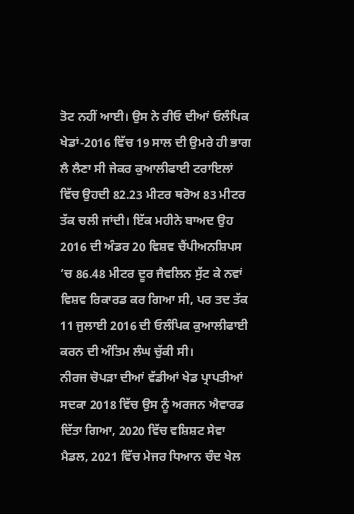ਤੋਟ ਨਹੀਂ ਆਈ। ਉਸ ਨੇ ਰੀਓ ਦੀਆਂ ਓਲੰਪਿਕ ਖੇਡਾਂ-2016 ਵਿੱਚ 19 ਸਾਲ ਦੀ ਉਮਰੇ ਹੀ ਭਾਗ ਲੈ ਲੈਣਾ ਸੀ ਜੇਕਰ ਕੁਆਲੀਫਾਈ ਟਰਾਇਲਾਂ ਵਿੱਚ ਉਹਦੀ 82.23 ਮੀਟਰ ਥਰੋਅ 83 ਮੀਟਰ ਤੱਕ ਚਲੀ ਜਾਂਦੀ। ਇੱਕ ਮਹੀਨੇ ਬਾਅਦ ਉਹ 2016 ਦੀ ਅੰਡਰ 20 ਵਿਸ਼ਵ ਚੈਂਪੀਅਨਸ਼ਿਪਸ ’ਚ 86.48 ਮੀਟਰ ਦੂਰ ਜੈਵਲਿਨ ਸੁੱਟ ਕੇ ਨਵਾਂ ਵਿਸ਼ਵ ਰਿਕਾਰਡ ਕਰ ਗਿਆ ਸੀ, ਪਰ ਤਦ ਤੱਕ 11 ਜੁਲਾਈ 2016 ਦੀ ਓਲੰਪਿਕ ਕੁਆਲੀਫਾਈ ਕਰਨ ਦੀ ਅੰਤਿਮ ਲੰਘ ਚੁੱਕੀ ਸੀ।
ਨੀਰਜ ਚੋਪੜਾ ਦੀਆਂ ਵੱਡੀਆਂ ਖੇਡ ਪ੍ਰਾਪਤੀਆਂ ਸਦਕਾ 2018 ਵਿੱਚ ਉਸ ਨੂੰ ਅਰਜਨ ਐਵਾਰਡ ਦਿੱਤਾ ਗਿਆ, 2020 ਵਿੱਚ ਵਸ਼ਿਸ਼ਟ ਸੇਵਾ ਮੈਡਲ, 2021 ਵਿੱਚ ਮੇਜਰ ਧਿਆਨ ਚੰਦ ਖੇਲ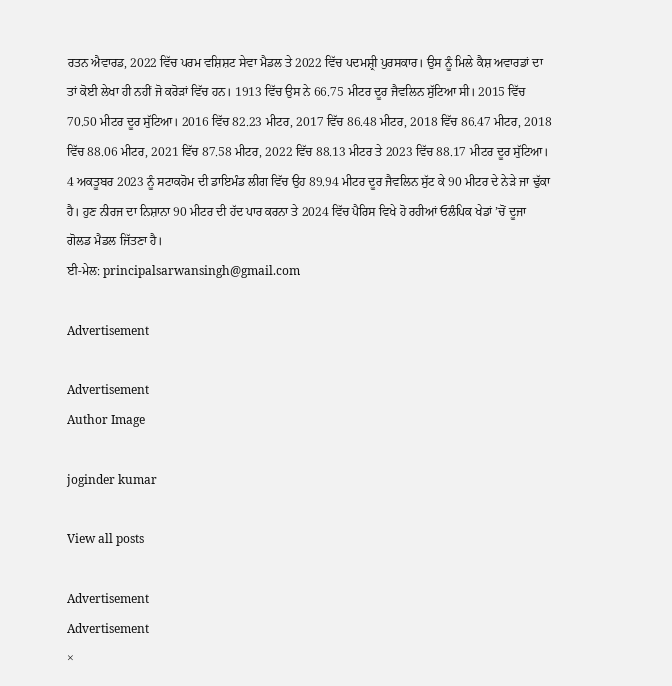ਰਤਨ ਐਵਾਰਡ, 2022 ਵਿੱਚ ਪਰਮ ਵਸ਼ਿਸ਼ਟ ਸੇਵਾ ਮੈਡਲ ਤੇ 2022 ਵਿੱਚ ਪਦਮਸ਼੍ਰੀ ਪੁਰਸਕਾਰ। ਉਸ ਨੂੰ ਮਿਲੇ ਕੈਸ਼ ਅਵਾਰਡਾਂ ਦਾ ਤਾਂ ਕੋਈ ਲੇਖਾ ਹੀ ਨਹੀਂ ਜੋ ਕਰੋੜਾਂ ਵਿੱਚ ਹਨ। 1913 ਵਿੱਚ ਉਸ ਨੇ 66.75 ਮੀਟਰ ਦੂਰ ਜੈਵਲਿਨ ਸੁੱਟਿਆ ਸੀ। 2015 ਵਿੱਚ 70.50 ਮੀਟਰ ਦੂਰ ਸੁੱਟਿਆ। 2016 ਵਿੱਚ 82.23 ਮੀਟਰ, 2017 ਵਿੱਚ 86.48 ਮੀਟਰ, 2018 ਵਿੱਚ 86.47 ਮੀਟਰ, 2018 ਵਿੱਚ 88.06 ਮੀਟਰ, 2021 ਵਿੱਚ 87.58 ਮੀਟਰ, 2022 ਵਿੱਚ 88.13 ਮੀਟਰ ਤੇ 2023 ਵਿੱਚ 88.17 ਮੀਟਰ ਦੂਰ ਸੁੱਟਿਆ। 4 ਅਕਤੂਬਰ 2023 ਨੂੰ ਸਟਾਕਹੋਮ ਦੀ ਡਾਇਮੰਡ ਲੀਗ ਵਿੱਚ ਉਹ 89.94 ਮੀਟਰ ਦੂਰ ਜੈਵਲਿਨ ਸੁੱਟ ਕੇ 90 ਮੀਟਰ ਦੇ ਨੇੜੇ ਜਾ ਢੁੱਕਾ ਹੈ। ਹੁਣ ਨੀਰਜ ਦਾ ਨਿਸ਼ਾਨਾ 90 ਮੀਟਰ ਦੀ ਹੱਦ ਪਾਰ ਕਰਨਾ ਤੇ 2024 ਵਿੱਚ ਪੈਰਿਸ ਵਿਖੇ ਹੋ ਰਹੀਆਂ ਓਲੰਪਿਕ ਖੇਡਾਂ ’ਚੋਂ ਦੂਜਾ ਗੋਲਡ ਮੈਡਲ ਜਿੱਤਣਾ ਹੈ।
ਈ-ਮੇਲ: principalsarwansingh@gmail.com

Advertisement

Advertisement
Author Image

joginder kumar

View all posts

Advertisement
Advertisement
×